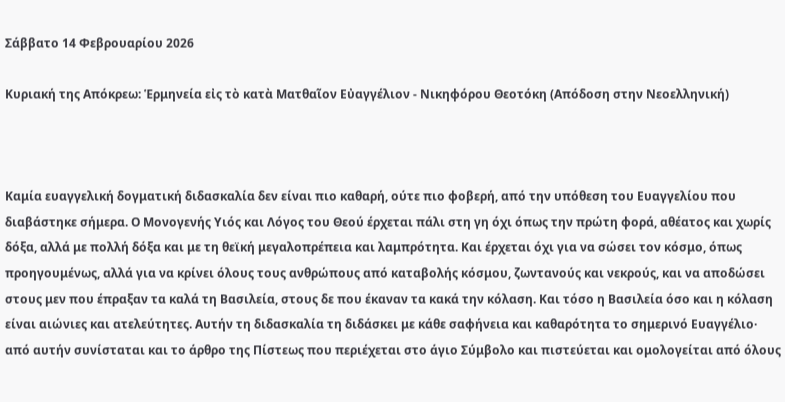Σάββατο 14 Φεβρουαρίου 2026

Κυριακή της Απόκρεω: Ἑρμηνεία εἰς τὸ κατὰ Ματθαῖον Εὐαγγέλιον - Νικηφόρου Θεοτόκη (Απόδοση στην Νεοελληνική)



Καμία ευαγγελική δογματική διδασκαλία δεν είναι πιο καθαρή, ούτε πιο φοβερή, από την υπόθεση του Ευαγγελίου που διαβάστηκε σήμερα. Ο Μονογενής Υιός και Λόγος του Θεού έρχεται πάλι στη γη όχι όπως την πρώτη φορά, αθέατος και χωρίς δόξα, αλλά με πολλή δόξα και με τη θεϊκή μεγαλοπρέπεια και λαμπρότητα. Και έρχεται όχι για να σώσει τον κόσμο, όπως προηγουμένως, αλλά για να κρίνει όλους τους ανθρώπους από καταβολής κόσμου, ζωντανούς και νεκρούς, και να αποδώσει στους μεν που έπραξαν τα καλά τη Βασιλεία, στους δε που έκαναν τα κακά την κόλαση. Και τόσο η Βασιλεία όσο και η κόλαση είναι αιώνιες και ατελεύτητες. Αυτήν τη διδασκαλία τη διδάσκει με κάθε σαφήνεια και καθαρότητα το σημερινό Ευαγγέλιο· από αυτήν συνίσταται και το άρθρο της Πίστεως που περιέχεται στο άγιο Σύμβολο και πιστεύεται και ομολογείται από όλους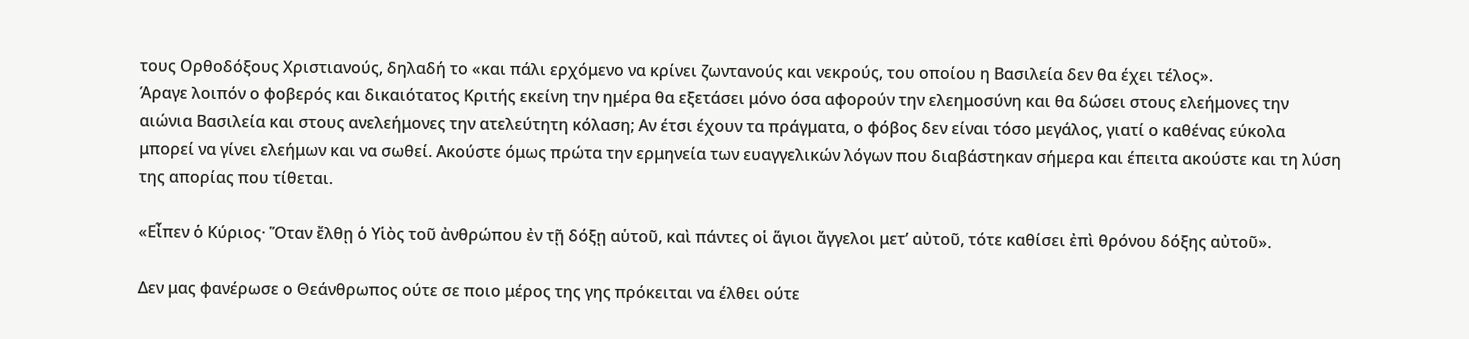τους Ορθοδόξους Χριστιανούς, δηλαδή το «και πάλι ερχόμενο να κρίνει ζωντανούς και νεκρούς, του οποίου η Βασιλεία δεν θα έχει τέλος».
Άραγε λοιπόν ο φοβερός και δικαιότατος Κριτής εκείνη την ημέρα θα εξετάσει μόνο όσα αφορούν την ελεημοσύνη και θα δώσει στους ελεήμονες την αιώνια Βασιλεία και στους ανελεήμονες την ατελεύτητη κόλαση; Αν έτσι έχουν τα πράγματα, ο φόβος δεν είναι τόσο μεγάλος, γιατί ο καθένας εύκολα μπορεί να γίνει ελεήμων και να σωθεί. Ακούστε όμως πρώτα την ερμηνεία των ευαγγελικών λόγων που διαβάστηκαν σήμερα και έπειτα ακούστε και τη λύση της απορίας που τίθεται.

«Εἶπεν ὁ Κύριος· Ὅταν ἔλθῃ ὁ Υἱὸς τοῦ ἀνθρώπου ἐν τῇ δόξῃ αὑτοῦ, καὶ πάντες οἱ ἅγιοι ἄγγελοι μετ’ αὐτοῦ, τότε καθίσει ἐπὶ θρόνου δόξης αὐτοῦ».

Δεν μας φανέρωσε ο Θεάνθρωπος ούτε σε ποιο μέρος της γης πρόκειται να έλθει ούτε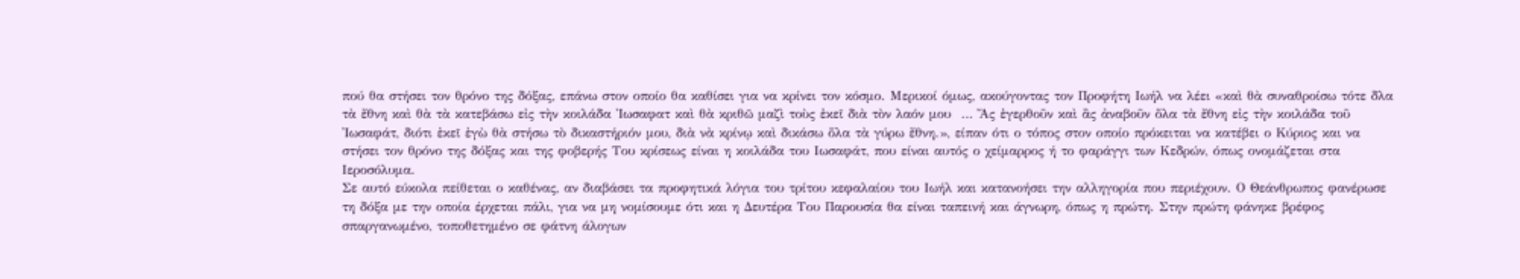πού θα στήσει τον θρόνο της δόξας, επάνω στον οποίο θα καθίσει για να κρίνει τον κόσμο. Μερικοί όμως, ακούγοντας τον Προφήτη Ιωήλ να λέει «καὶ θὰ συναθροίσω τότε δλα τὰ ἔθνη καὶ θὰ τὰ κατεβάσω εἰς τὴν κοιλάδα Ἰωσαφατ καὶ θὰ κριθῶ μαζὶ τοὺς ἐκεῖ διὰ τὸν λαόν μου  … Ἄς ἐγερθοῦν καὶ ἂς ἀναβοῦν ὅλα τὰ ἔθνη εἰς τὴν κοιλάδα τοῦ Ἰωσαφάτ, διότι ἐκεῖ ἐγὼ θὰ στήσω τὸ δικαστήριόν μου, διὰ νὰ κρίνῳ καὶ δικάσω ὅλα τὰ γύρω ἔθνη.», είπαν ότι ο τόπος στον οποίο πρόκειται να κατέβει ο Κύριος και να στήσει τον θρόνο της δόξας και της φοβερής Του κρίσεως είναι η κοιλάδα του Ιωσαφάτ, που είναι αυτός ο χείμαρρος ή το φαράγγι των Κεδρών, όπως ονομάζεται στα Ιεροσόλυμα.
Σε αυτό εύκολα πείθεται ο καθένας, αν διαβάσει τα προφητικά λόγια του τρίτου κεφαλαίου του Ιωήλ και κατανοήσει την αλληγορία που περιέχουν. Ο Θεάνθρωπος φανέρωσε τη δόξα με την οποία έρχεται πάλι, για να μη νομίσουμε ότι και η Δευτέρα Του Παρουσία θα είναι ταπεινή και άγνωρη, όπως η πρώτη. Στην πρώτη φάνηκε βρέφος σπαργανωμένο, τοποθετημένο σε φάτνη άλογων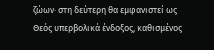ζώων· στη δεύτερη θα εμφανιστεί ως Θεός υπερβολικά ένδοξος, καθισμένος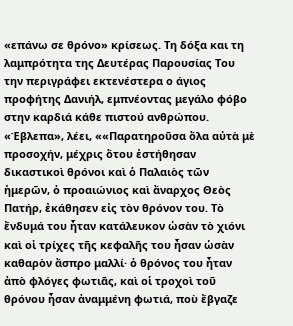«επάνω σε θρόνο» κρίσεως. Τη δόξα και τη λαμπρότητα της Δευτέρας Παρουσίας Του την περιγράφει εκτενέστερα ο άγιος προφήτης Δανιήλ, εμπνέοντας μεγάλο φόβο στην καρδιά κάθε πιστού ανθρώπου. «Έβλεπα», λέει, ««Παρατηροῦσα ὅλα αὐτὰ μὲ προσοχήν, μέχρις ὅτου ἐστήθησαν δικαστικοὶ θρόνοι καὶ ὁ Παλαιὸς τῶν ἡμερῶν, ὁ προαιώνιος καὶ ἄναρχος Θεὸς Πατήρ, ἐκάθησεν εἰς τὸν θρόνον του. Τὸ ἔνδυμά του ἦταν κατάλευκον ὡσὰν τὸ χιόνι καὶ οἱ τρίχες τῆς κεφαλῆς του ἦσαν ὡσὰν καθαρὸν ἄσπρο μαλλί· ὁ θρόνος του ἦταν ἀπὸ φλόγες φωτιᾶς, καὶ οἱ τροχοὶ τοῦ θρόνου ἦσαν ἀναμμένη φωτιά, ποὺ ἔβγαζε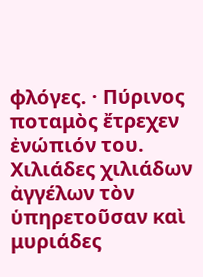φλόγες. · Πύρινος ποταμὸς ἔτρεχεν ἐνώπιόν του. Χιλιάδες χιλιάδων ἀγγέλων τὸν ὑπηρετοῦσαν καὶ μυριάδες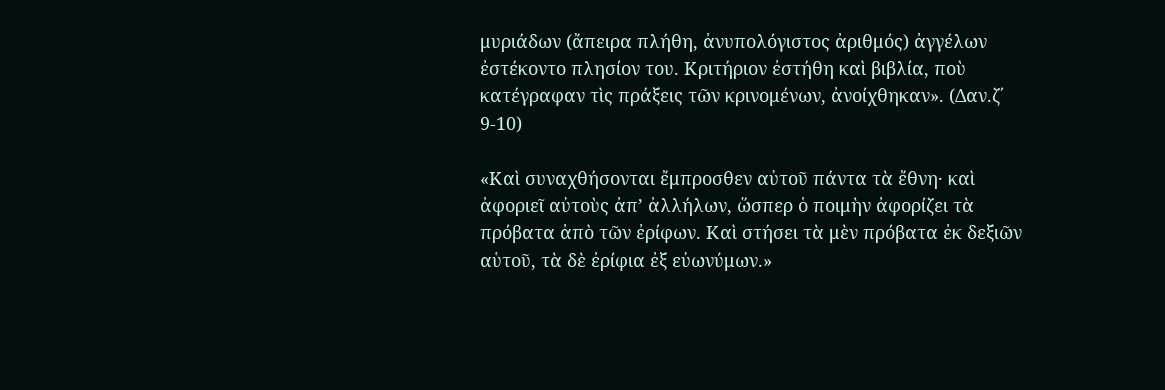μυριάδων (ἄπειρα πλήθη, ἀνυπολόγιστος ἀριθμός) ἀγγέλων ἐστέκοντο πλησίον του. Κριτήριον ἐστήθη καὶ βιβλία, ποὺ κατέγραφαν τὶς πράξεις τῶν κρινομένων, ἀνοίχθηκαν». (Δαν.ζ΄ 9-10)

«Καὶ συναχθήσονται ἔμπροσθεν αὐτοῦ πάντα τὰ ἔθνη· καὶ ἀφοριεῖ αὐτοὺς ἀπ’ ἀλλήλων, ὥσπερ ὁ ποιμὴν ἀφορίζει τὰ πρόβατα ἀπὸ τῶν ἐρίφων. Καὶ στήσει τὰ μὲν πρόβατα ἐκ δεξιῶν αὑτοῦ, τὰ δὲ ἐρίφια ἐξ εὐωνύμων.»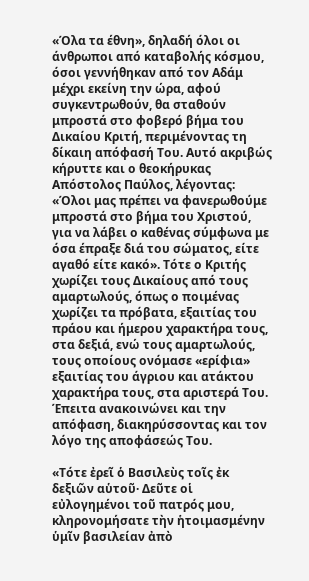«Όλα τα έθνη», δηλαδή όλοι οι άνθρωποι από καταβολής κόσμου, όσοι γεννήθηκαν από τον Αδάμ μέχρι εκείνη την ώρα, αφού συγκεντρωθούν, θα σταθούν μπροστά στο φοβερό βήμα του Δικαίου Κριτή, περιμένοντας τη δίκαιη απόφασή Του. Αυτό ακριβώς κήρυττε και ο θεοκήρυκας Απόστολος Παύλος, λέγοντας: «Όλοι μας πρέπει να φανερωθούμε μπροστά στο βήμα του Χριστού, για να λάβει ο καθένας σύμφωνα με όσα έπραξε διά του σώματος, είτε αγαθό είτε κακό». Τότε ο Κριτής χωρίζει τους Δικαίους από τους αμαρτωλούς, όπως ο ποιμένας χωρίζει τα πρόβατα, εξαιτίας του πράου και ήμερου χαρακτήρα τους, στα δεξιά, ενώ τους αμαρτωλούς, τους οποίους ονόμασε «ερίφια» εξαιτίας του άγριου και ατάκτου χαρακτήρα τους, στα αριστερά Του. Έπειτα ανακοινώνει και την απόφαση, διακηρύσσοντας και τον λόγο της αποφάσεώς Του.

«Τότε ἐρεῖ ὁ Βασιλεὺς τοῖς ἐκ δεξιῶν αὑτοῦ· Δεῦτε οἱ εὐλογημένοι τοῦ πατρός μου, κληρονομήσατε τὴν ἡτοιμασμένην ὑμῖν βασιλείαν ἀπὸ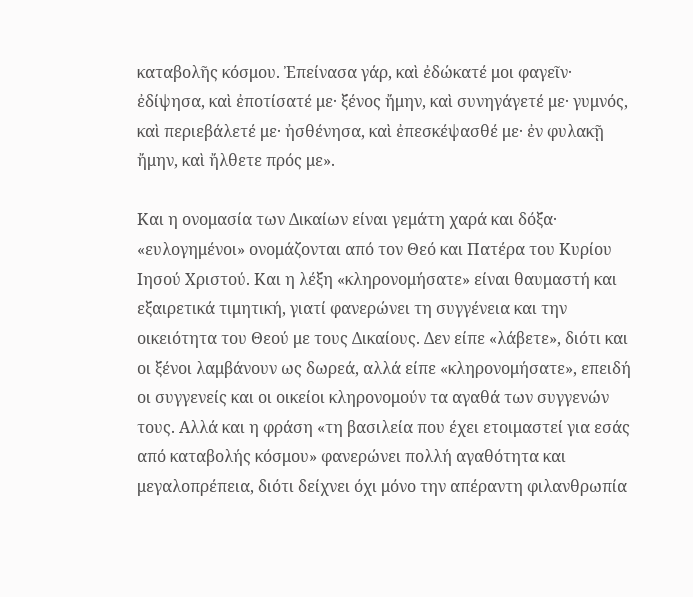καταβολῆς κόσμου. Ἐπείνασα γάρ, καὶ ἐδώκατέ μοι φαγεῖν· ἐδίψησα, καὶ ἐποτίσατέ με· ξένος ἤμην, καὶ συνηγάγετέ με· γυμνός, καὶ περιεβάλετέ με· ἠσθένησα, καὶ ἐπεσκέψασθέ με· ἐν φυλακῇ ἤμην, καὶ ἤλθετε πρός με».

Και η ονομασία των Δικαίων είναι γεμάτη χαρά και δόξα· «ευλογημένοι» ονομάζονται από τον Θεό και Πατέρα του Κυρίου Ιησού Χριστού. Και η λέξη «κληρονομήσατε» είναι θαυμαστή και εξαιρετικά τιμητική, γιατί φανερώνει τη συγγένεια και την οικειότητα του Θεού με τους Δικαίους. Δεν είπε «λάβετε», διότι και οι ξένοι λαμβάνουν ως δωρεά, αλλά είπε «κληρονομήσατε», επειδή οι συγγενείς και οι οικείοι κληρονομούν τα αγαθά των συγγενών τους. Αλλά και η φράση «τη βασιλεία που έχει ετοιμαστεί για εσάς από καταβολής κόσμου» φανερώνει πολλή αγαθότητα και μεγαλοπρέπεια, διότι δείχνει όχι μόνο την απέραντη φιλανθρωπία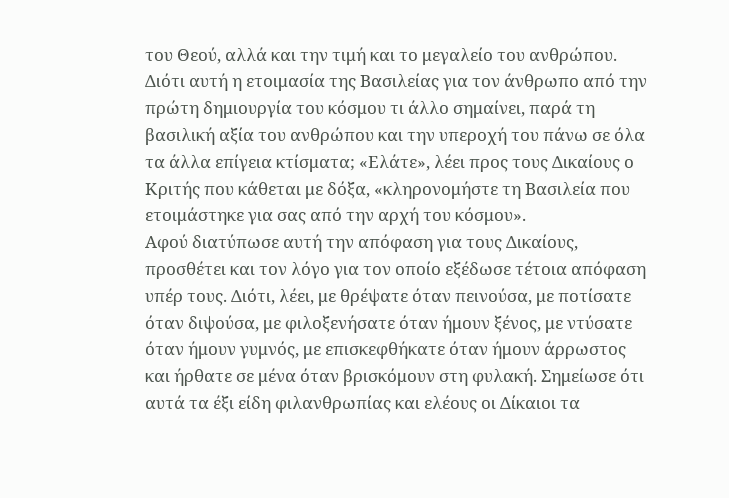του Θεού, αλλά και την τιμή και το μεγαλείο του ανθρώπου. Διότι αυτή η ετοιμασία της Βασιλείας για τον άνθρωπο από την πρώτη δημιουργία του κόσμου τι άλλο σημαίνει, παρά τη βασιλική αξία του ανθρώπου και την υπεροχή του πάνω σε όλα τα άλλα επίγεια κτίσματα; «Ελάτε», λέει προς τους Δικαίους ο Κριτής που κάθεται με δόξα, «κληρονομήστε τη Βασιλεία που ετοιμάστηκε για σας από την αρχή του κόσμου».
Αφού διατύπωσε αυτή την απόφαση για τους Δικαίους, προσθέτει και τον λόγο για τον οποίο εξέδωσε τέτοια απόφαση υπέρ τους. Διότι, λέει, με θρέψατε όταν πεινούσα, με ποτίσατε όταν διψούσα, με φιλοξενήσατε όταν ήμουν ξένος, με ντύσατε όταν ήμουν γυμνός, με επισκεφθήκατε όταν ήμουν άρρωστος και ήρθατε σε μένα όταν βρισκόμουν στη φυλακή. Σημείωσε ότι αυτά τα έξι είδη φιλανθρωπίας και ελέους οι Δίκαιοι τα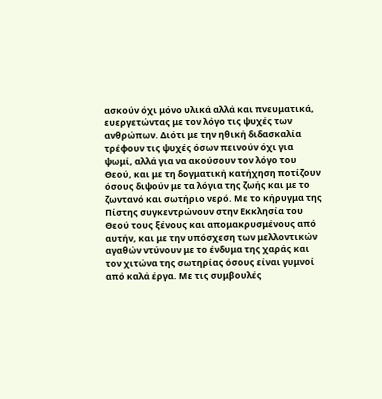ασκούν όχι μόνο υλικά αλλά και πνευματικά, ευεργετώντας με τον λόγο τις ψυχές των ανθρώπων. Διότι με την ηθική διδασκαλία τρέφουν τις ψυχές όσων πεινούν όχι για ψωμί, αλλά για να ακούσουν τον λόγο του Θεού, και με τη δογματική κατήχηση ποτίζουν όσους διψούν με τα λόγια της ζωής και με το ζωντανό και σωτήριο νερό. Με το κήρυγμα της Πίστης συγκεντρώνουν στην Εκκλησία του Θεού τους ξένους και απομακρυσμένους από αυτήν, και με την υπόσχεση των μελλοντικών αγαθών ντύνουν με το ένδυμα της χαράς και τον χιτώνα της σωτηρίας όσους είναι γυμνοί από καλά έργα. Με τις συμβουλές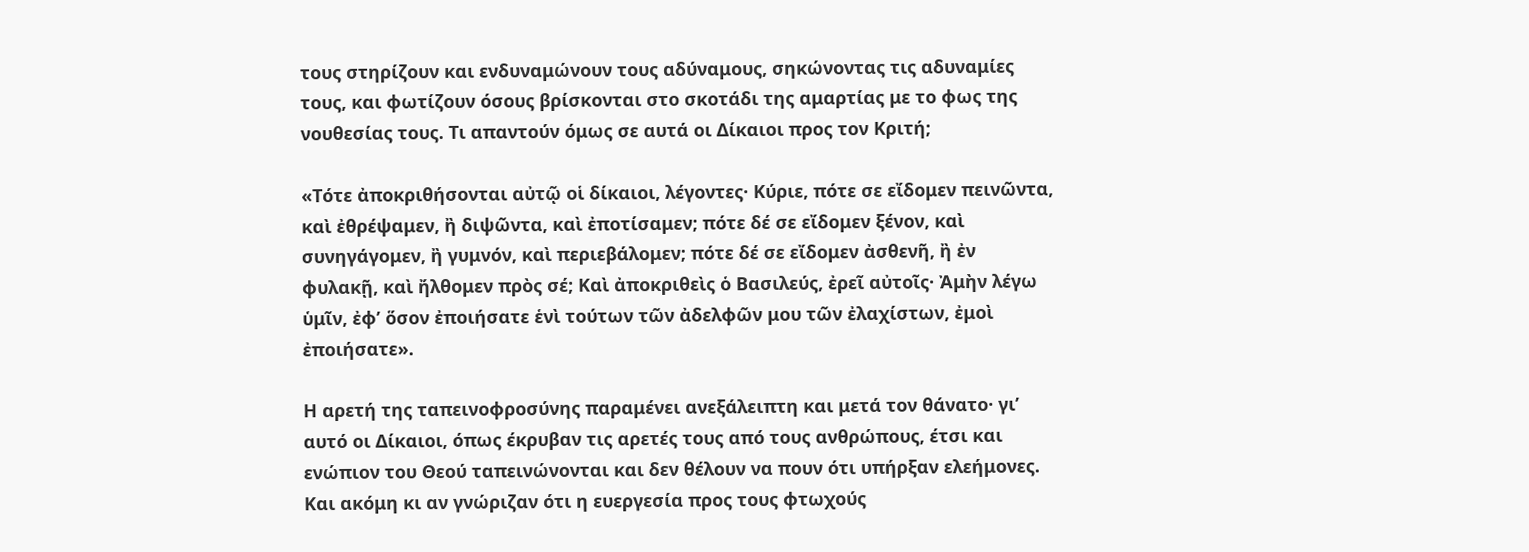τους στηρίζουν και ενδυναμώνουν τους αδύναμους, σηκώνοντας τις αδυναμίες τους, και φωτίζουν όσους βρίσκονται στο σκοτάδι της αμαρτίας με το φως της νουθεσίας τους. Τι απαντούν όμως σε αυτά οι Δίκαιοι προς τον Κριτή;

«Τότε ἀποκριθήσονται αὐτῷ οἱ δίκαιοι, λέγοντες· Κύριε, πότε σε εἴδομεν πεινῶντα, καὶ ἐθρέψαμεν, ἢ διψῶντα, καὶ ἐποτίσαμεν; πότε δέ σε εἴδομεν ξένον, καὶ συνηγάγομεν, ἢ γυμνόν, καὶ περιεβάλομεν; πότε δέ σε εἴδομεν ἀσθενῆ, ἢ ἐν φυλακῇ, καὶ ἤλθομεν πρὸς σέ; Καὶ ἀποκριθεὶς ὁ Βασιλεύς, ἐρεῖ αὐτοῖς· Ἀμὴν λέγω ὑμῖν, ἐφ’ ὅσον ἐποιήσατε ἑνὶ τούτων τῶν ἀδελφῶν μου τῶν ἐλαχίστων, ἐμοὶ ἐποιήσατε».

Η αρετή της ταπεινοφροσύνης παραμένει ανεξάλειπτη και μετά τον θάνατο· γι’ αυτό οι Δίκαιοι, όπως έκρυβαν τις αρετές τους από τους ανθρώπους, έτσι και ενώπιον του Θεού ταπεινώνονται και δεν θέλουν να πουν ότι υπήρξαν ελεήμονες. Και ακόμη κι αν γνώριζαν ότι η ευεργεσία προς τους φτωχούς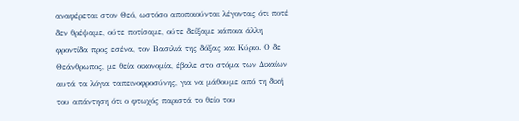αναφέρεται στον Θεό, ωστόσο αποποιούνται λέγοντας ότι ποτέ δεν θρέψαμε, ούτε ποτίσαμε, ούτε δείξαμε κάποια άλλη φροντίδα προς εσένα, τον Βασιλιά της δόξας και Κύριο. Ο δε Θεάνθρωπος, με θεία οικονομία, έβαλε στο στόμα των Δικαίων αυτά τα λόγια ταπεινοφροσύνης, για να μάθουμε από τη δική του απάντηση ότι ο φτωχός παριστά το θείο του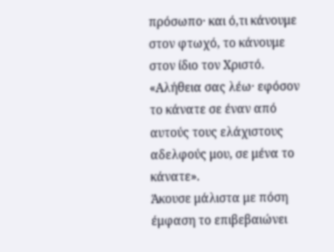πρόσωπο· και ό,τι κάνουμε στον φτωχό, το κάνουμε στον ίδιο τον Χριστό. «Αλήθεια σας λέω· εφόσον το κάνατε σε έναν από αυτούς τους ελάχιστους αδελφούς μου, σε μένα το κάνατε».
Άκουσε μάλιστα με πόση έμφαση το επιβεβαιώνει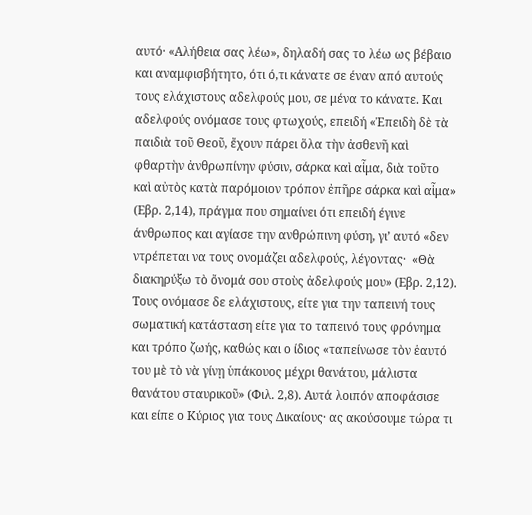αυτό· «Αλήθεια σας λέω», δηλαδή σας το λέω ως βέβαιο και αναμφισβήτητο, ότι ό,τι κάνατε σε έναν από αυτούς τους ελάχιστους αδελφούς μου, σε μένα το κάνατε. Και αδελφούς ονόμασε τους φτωχούς, επειδή «Ἐπειδὴ δὲ τὰ παιδιὰ τοῦ Θεοῦ, ἔχουν πάρει ὅλα τὴν ἀσθενῆ καὶ φθαρτὴν ἀνθρωπίνην φύσιν, σάρκα καὶ αἷμα, διὰ τοῦτο καὶ αὐτὸς κατὰ παρόμοιον τρόπον ἐπῆρε σάρκα καὶ αἷμα» (Εβρ. 2,14), πράγμα που σημαίνει ότι επειδή έγινε άνθρωπος και αγίασε την ανθρώπινη φύση, γι’ αυτό «δεν ντρέπεται να τους ονομάζει αδελφούς, λέγοντας·  «Θὰ διακηρύξω τὸ ὄνομά σου στοὺς ἀδελφούς μου» (Εβρ. 2,12). Τους ονόμασε δε ελάχιστους, είτε για την ταπεινή τους σωματική κατάσταση είτε για το ταπεινό τους φρόνημα και τρόπο ζωής, καθώς και ο ίδιος «ταπείνωσε τὸν ἑαυτό του μὲ τὸ νὰ γίνῃ ὑπάκουος μέχρι θανάτου, μάλιστα θανάτου σταυρικοῦ» (Φιλ. 2,8). Αυτά λοιπόν αποφάσισε και είπε ο Κύριος για τους Δικαίους· ας ακούσουμε τώρα τι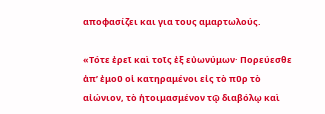αποφασίζει και για τους αμαρτωλούς.

«Τότε ἐρεῖ καὶ τοῖς ἐξ εὐωνύμων· Πορεύεσθε ἀπ’ ἐμοῦ οἱ κατηραμένοι εἰς τὸ πῦρ τὸ αἰώνιον, τὸ ἡτοιμασμένον τῷ διαβόλῳ καὶ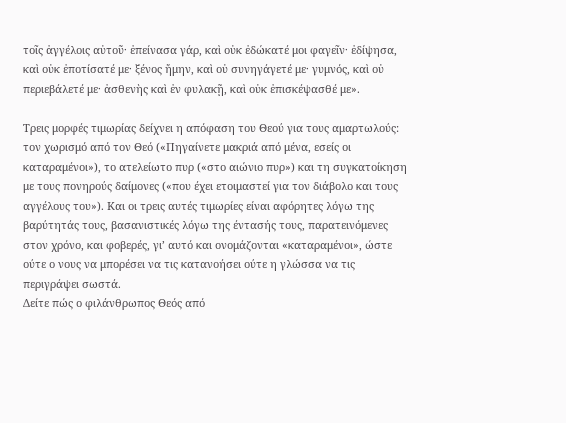τοῖς ἀγγέλοις αὐτοῦ· ἐπείνασα γάρ, καὶ οὐκ ἐδώκατέ μοι φαγεῖν· ἐδίψησα, καὶ οὐκ ἐποτίσατέ με· ξένος ἤμην, καὶ οὐ συνηγάγετέ με· γυμνός, καὶ οὐ περιεβάλετέ με· ἀσθενὴς καὶ ἐν φυλακῇ, καὶ οὐκ ἐπισκέψασθέ με».

Τρεις μορφές τιμωρίας δείχνει η απόφαση του Θεού για τους αμαρτωλούς: τον χωρισμό από τον Θεό («Πηγαίνετε μακριά από μένα, εσείς οι καταραμένοι»), το ατελείωτο πυρ («στο αιώνιο πυρ») και τη συγκατοίκηση με τους πονηρούς δαίμονες («που έχει ετοιμαστεί για τον διάβολο και τους αγγέλους του»). Και οι τρεις αυτές τιμωρίες είναι αφόρητες λόγω της βαρύτητάς τους, βασανιστικές λόγω της έντασής τους, παρατεινόμενες στον χρόνο, και φοβερές, γι’ αυτό και ονομάζονται «καταραμένοι», ώστε ούτε ο νους να μπορέσει να τις κατανοήσει ούτε η γλώσσα να τις περιγράψει σωστά.
Δείτε πώς ο φιλάνθρωπος Θεός από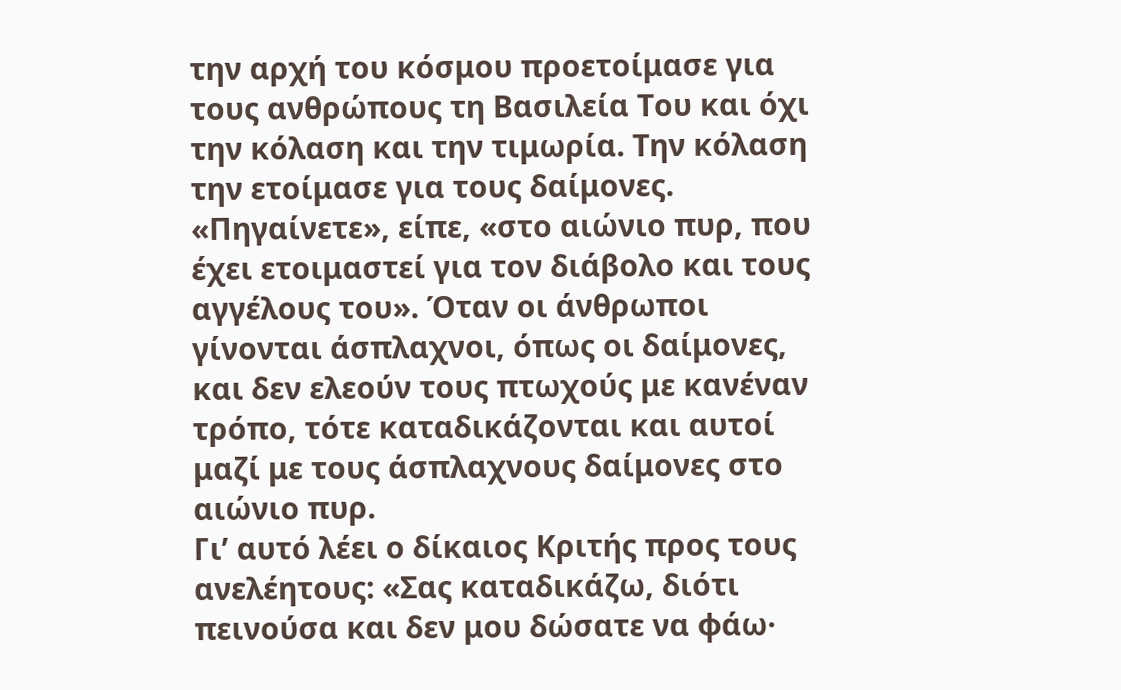την αρχή του κόσμου προετοίμασε για τους ανθρώπους τη Βασιλεία Του και όχι την κόλαση και την τιμωρία. Την κόλαση την ετοίμασε για τους δαίμονες. «Πηγαίνετε», είπε, «στο αιώνιο πυρ, που έχει ετοιμαστεί για τον διάβολο και τους αγγέλους του». Όταν οι άνθρωποι γίνονται άσπλαχνοι, όπως οι δαίμονες, και δεν ελεούν τους πτωχούς με κανέναν τρόπο, τότε καταδικάζονται και αυτοί μαζί με τους άσπλαχνους δαίμονες στο αιώνιο πυρ.
Γι’ αυτό λέει ο δίκαιος Κριτής προς τους ανελέητους: «Σας καταδικάζω, διότι πεινούσα και δεν μου δώσατε να φάω·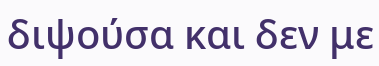διψούσα και δεν με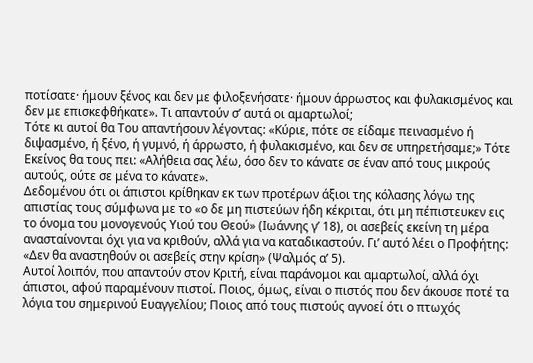ποτίσατε· ήμουν ξένος και δεν με φιλοξενήσατε· ήμουν άρρωστος και φυλακισμένος και δεν με επισκεφθήκατε». Τι απαντούν σ’ αυτά οι αμαρτωλοί;
Τότε κι αυτοί θα Του απαντήσουν λέγοντας: «Κύριε, πότε σε είδαμε πεινασμένο ή διψασμένο, ή ξένο, ή γυμνό, ή άρρωστο, ή φυλακισμένο, και δεν σε υπηρετήσαμε;» Τότε Εκείνος θα τους πει: «Αλήθεια σας λέω, όσο δεν το κάνατε σε έναν από τους μικρούς αυτούς, ούτε σε μένα το κάνατε».
Δεδομένου ότι οι άπιστοι κρίθηκαν εκ των προτέρων άξιοι της κόλασης λόγω της απιστίας τους σύμφωνα με το «ο δε μη πιστεύων ήδη κέκριται, ότι μη πέπιστευκεν εις το όνομα του μονογενούς Υιού του Θεού» (Ιωάννης γ’ 18), οι ασεβείς εκείνη τη μέρα ανασταίνονται όχι για να κριθούν, αλλά για να καταδικαστούν. Γι’ αυτό λέει ο Προφήτης: «Δεν θα αναστηθούν οι ασεβείς στην κρίση» (Ψαλμός α’ 5).
Αυτοί λοιπόν, που απαντούν στον Κριτή, είναι παράνομοι και αμαρτωλοί, αλλά όχι άπιστοι, αφού παραμένουν πιστοί. Ποιος, όμως, είναι ο πιστός που δεν άκουσε ποτέ τα λόγια του σημερινού Ευαγγελίου; Ποιος από τους πιστούς αγνοεί ότι ο πτωχός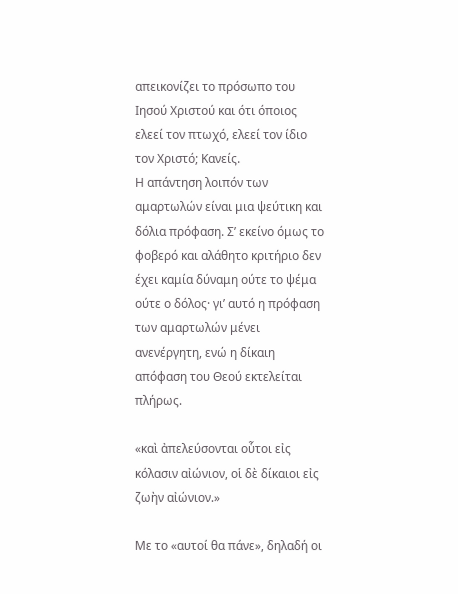απεικονίζει το πρόσωπο του Ιησού Χριστού και ότι όποιος ελεεί τον πτωχό, ελεεί τον ίδιο τον Χριστό; Κανείς.
Η απάντηση λοιπόν των αμαρτωλών είναι μια ψεύτικη και δόλια πρόφαση. Σ’ εκείνο όμως το φοβερό και αλάθητο κριτήριο δεν έχει καμία δύναμη ούτε το ψέμα ούτε ο δόλος· γι’ αυτό η πρόφαση των αμαρτωλών μένει ανενέργητη, ενώ η δίκαιη απόφαση του Θεού εκτελείται πλήρως.

«καὶ ἀπελεύσονται οὗτοι εἰς κόλασιν αἰώνιον, οἱ δὲ δίκαιοι εἰς ζωὴν αἰώνιον.»

Με το «αυτοί θα πάνε», δηλαδή οι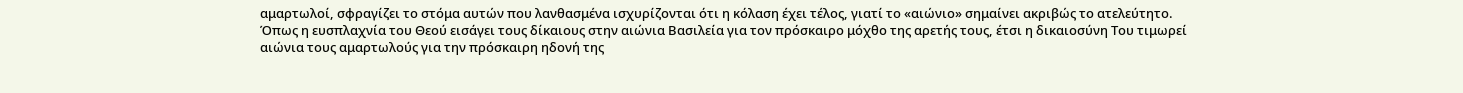αμαρτωλοί, σφραγίζει το στόμα αυτών που λανθασμένα ισχυρίζονται ότι η κόλαση έχει τέλος, γιατί το «αιώνιο» σημαίνει ακριβώς το ατελεύτητο. Όπως η ευσπλαχνία του Θεού εισάγει τους δίκαιους στην αιώνια Βασιλεία για τον πρόσκαιρο μόχθο της αρετής τους, έτσι η δικαιοσύνη Του τιμωρεί αιώνια τους αμαρτωλούς για την πρόσκαιρη ηδονή της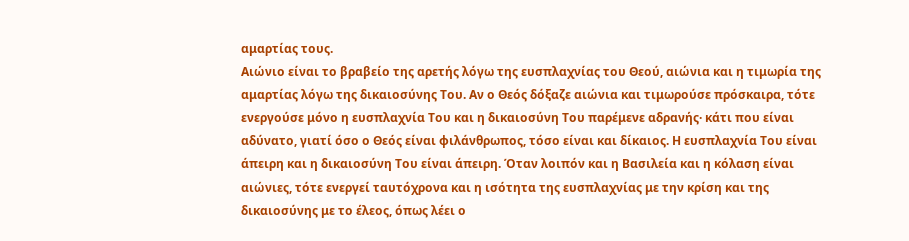αμαρτίας τους.
Αιώνιο είναι το βραβείο της αρετής λόγω της ευσπλαχνίας του Θεού, αιώνια και η τιμωρία της αμαρτίας λόγω της δικαιοσύνης Του. Αν ο Θεός δόξαζε αιώνια και τιμωρούσε πρόσκαιρα, τότε ενεργούσε μόνο η ευσπλαχνία Του και η δικαιοσύνη Του παρέμενε αδρανής· κάτι που είναι αδύνατο, γιατί όσο ο Θεός είναι φιλάνθρωπος, τόσο είναι και δίκαιος. Η ευσπλαχνία Του είναι άπειρη και η δικαιοσύνη Του είναι άπειρη. Όταν λοιπόν και η Βασιλεία και η κόλαση είναι αιώνιες, τότε ενεργεί ταυτόχρονα και η ισότητα της ευσπλαχνίας με την κρίση και της δικαιοσύνης με το έλεος, όπως λέει ο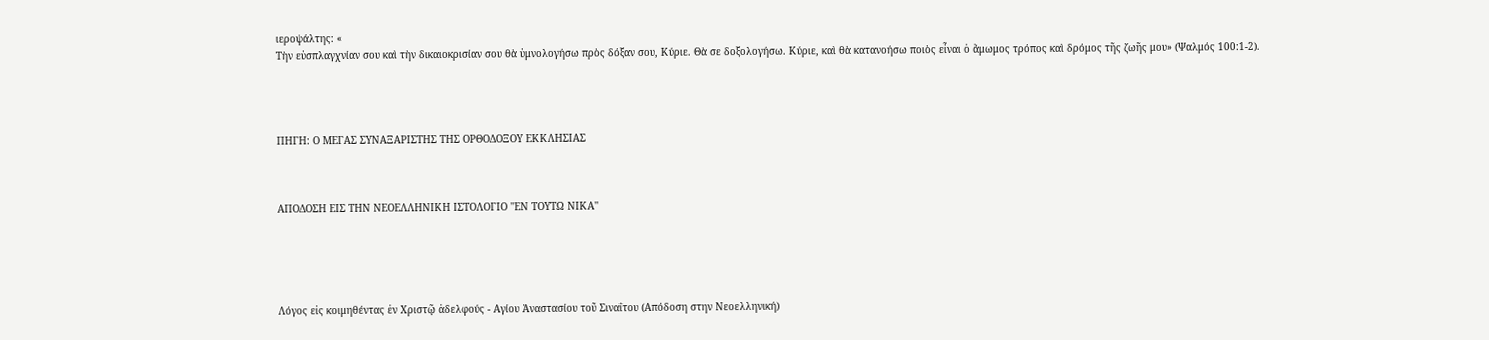ιεροψάλτης: «
Τὴν εὐσπλαγχνίαν σου καὶ τὴν δικαιοκρισίαν σου θὰ ὑμνολογήσω πρὸς δόξαν σου, Κύριε. Θὰ σε δοξολογήσω. Κύριε, καὶ θὰ κατανοήσω ποιὸς εἶναι ὁ ἄμωμος τρόπος καὶ δρόμος τῆς ζωῆς μου» (Ψαλμός 100:1-2).




ΠΗΓΗ: Ο ΜΕΓΑΣ ΣΥΝΑΞΑΡΙΣΤΗΣ ΤΗΣ ΟΡΘΟΔΟΞΟΥ ΕΚΚΛΗΣΙΑΣ



ΑΠΟΔΟΣΗ ΕΙΣ ΤΗΝ ΝΕΟΕΛΛΗΝΙΚΗ ΙΣΤΟΛΟΓΙΟ ''ΕΝ ΤΟΥΤΩ ΝΙΚΑ''





Λόγος εἰς κοιμηθέντας ἐν Χριστῷ ἀδελφούς - Αγίου Ἀναστασίου τοῦ Σιναΐτου (Απόδοση στην Νεοελληνική)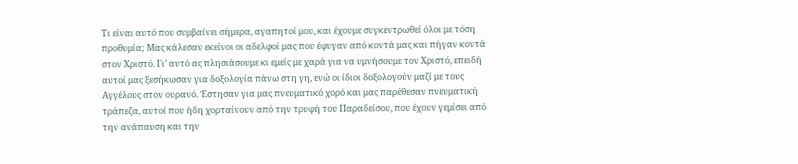Τι είναι αυτό που συμβαίνει σήμερα, αγαπητοί μου, και έχουμε συγκεντρωθεί όλοι με τόση προθυμία; Μας κάλεσαν εκείνοι οι αδελφοί μας που έφυγαν από κοντά μας και πήγαν κοντά στον Χριστό. Γι’ αυτό ας πλησιάσουμε κι εμείς με χαρά για να υμνήσουμε τον Χριστό, επειδή αυτοί μας ξεσήκωσαν για δοξολογία πάνω στη γη, ενώ οι ίδιοι δοξολογούν μαζί με τους Αγγέλους στον ουρανό. Έστησαν για μας πνευματικό χορό και μας παρέθεσαν πνευματική τράπεζα, αυτοί που ήδη χορταίνουν από την τρυφή του Παραδείσου, που έχουν γεμίσει από την ανάπαυση και την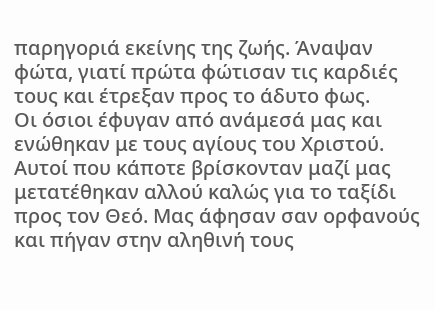παρηγοριά εκείνης της ζωής. Άναψαν φώτα, γιατί πρώτα φώτισαν τις καρδιές τους και έτρεξαν προς το άδυτο φως.
Οι όσιοι έφυγαν από ανάμεσά μας και ενώθηκαν με τους αγίους του Χριστού. Αυτοί που κάποτε βρίσκονταν μαζί μας μετατέθηκαν αλλού καλώς για το ταξίδι προς τον Θεό. Μας άφησαν σαν ορφανούς και πήγαν στην αληθινή τους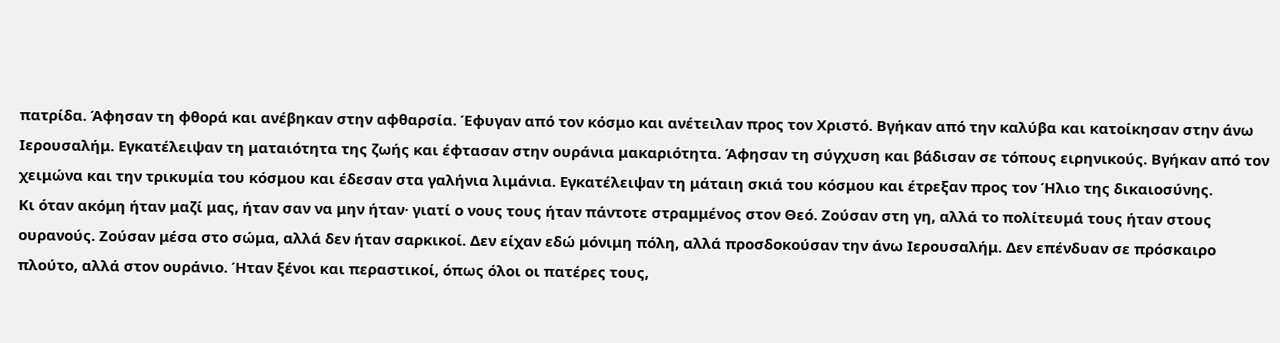πατρίδα. Άφησαν τη φθορά και ανέβηκαν στην αφθαρσία. Έφυγαν από τον κόσμο και ανέτειλαν προς τον Χριστό. Βγήκαν από την καλύβα και κατοίκησαν στην άνω Ιερουσαλήμ. Εγκατέλειψαν τη ματαιότητα της ζωής και έφτασαν στην ουράνια μακαριότητα. Άφησαν τη σύγχυση και βάδισαν σε τόπους ειρηνικούς. Βγήκαν από τον χειμώνα και την τρικυμία του κόσμου και έδεσαν στα γαλήνια λιμάνια. Εγκατέλειψαν τη μάταιη σκιά του κόσμου και έτρεξαν προς τον Ήλιο της δικαιοσύνης.
Κι όταν ακόμη ήταν μαζί μας, ήταν σαν να μην ήταν· γιατί ο νους τους ήταν πάντοτε στραμμένος στον Θεό. Ζούσαν στη γη, αλλά το πολίτευμά τους ήταν στους ουρανούς. Ζούσαν μέσα στο σώμα, αλλά δεν ήταν σαρκικοί. Δεν είχαν εδώ μόνιμη πόλη, αλλά προσδοκούσαν την άνω Ιερουσαλήμ. Δεν επένδυαν σε πρόσκαιρο πλούτο, αλλά στον ουράνιο. Ήταν ξένοι και περαστικοί, όπως όλοι οι πατέρες τους,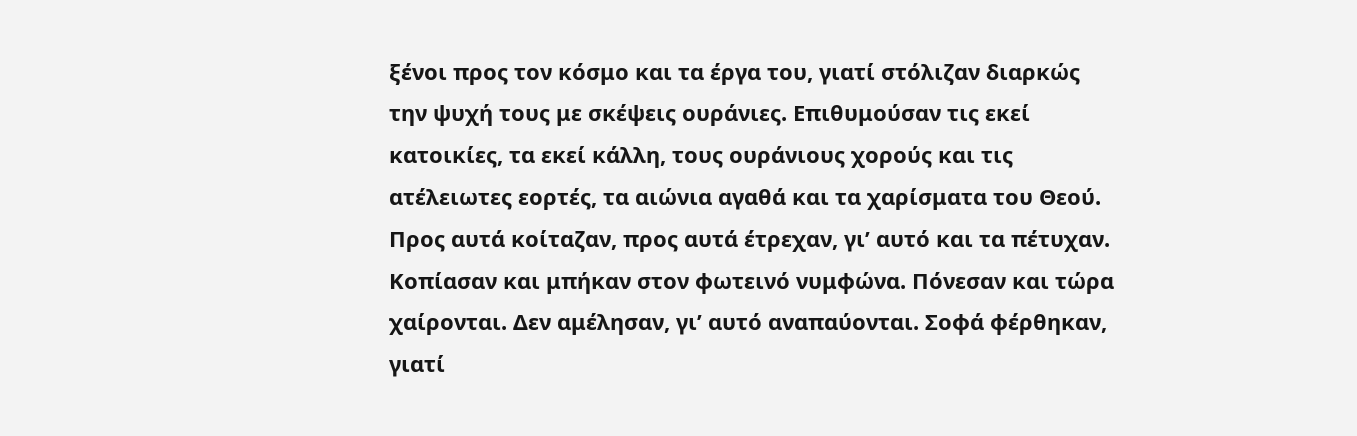ξένοι προς τον κόσμο και τα έργα του, γιατί στόλιζαν διαρκώς την ψυχή τους με σκέψεις ουράνιες. Επιθυμούσαν τις εκεί κατοικίες, τα εκεί κάλλη, τους ουράνιους χορούς και τις ατέλειωτες εορτές, τα αιώνια αγαθά και τα χαρίσματα του Θεού. Προς αυτά κοίταζαν, προς αυτά έτρεχαν, γι’ αυτό και τα πέτυχαν. Κοπίασαν και μπήκαν στον φωτεινό νυμφώνα. Πόνεσαν και τώρα χαίρονται. Δεν αμέλησαν, γι’ αυτό αναπαύονται. Σοφά φέρθηκαν, γιατί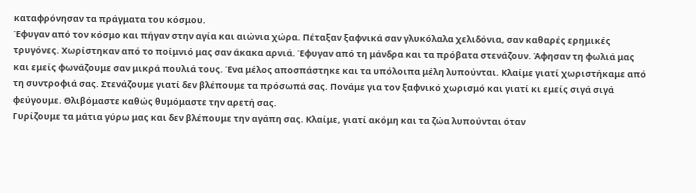καταφρόνησαν τα πράγματα του κόσμου.
Έφυγαν από τον κόσμο και πήγαν στην αγία και αιώνια χώρα. Πέταξαν ξαφνικά σαν γλυκόλαλα χελιδόνια, σαν καθαρές ερημικές τρυγόνες. Χωρίστηκαν από το ποίμνιό μας σαν άκακα αρνιά. Έφυγαν από τη μάνδρα και τα πρόβατα στενάζουν. Άφησαν τη φωλιά μας και εμείς φωνάζουμε σαν μικρά πουλιά τους. Ένα μέλος αποσπάστηκε και τα υπόλοιπα μέλη λυπούνται. Κλαίμε γιατί χωριστήκαμε από τη συντροφιά σας. Στενάζουμε γιατί δεν βλέπουμε τα πρόσωπά σας. Πονάμε για τον ξαφνικό χωρισμό και γιατί κι εμείς σιγά σιγά φεύγουμε. Θλιβόμαστε καθώς θυμόμαστε την αρετή σας.
Γυρίζουμε τα μάτια γύρω μας και δεν βλέπουμε την αγάπη σας. Κλαίμε, γιατί ακόμη και τα ζώα λυπούνται όταν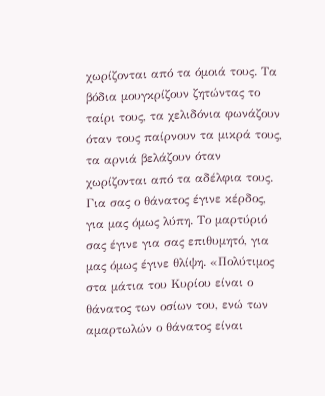χωρίζονται από τα όμοιά τους. Τα βόδια μουγκρίζουν ζητώντας το ταίρι τους, τα χελιδόνια φωνάζουν όταν τους παίρνουν τα μικρά τους, τα αρνιά βελάζουν όταν χωρίζονται από τα αδέλφια τους. Για σας ο θάνατος έγινε κέρδος, για μας όμως λύπη. Το μαρτύριό σας έγινε για σας επιθυμητό, για μας όμως έγινε θλίψη. «Πολύτιμος στα μάτια του Κυρίου είναι ο θάνατος των οσίων του, ενώ των αμαρτωλών ο θάνατος είναι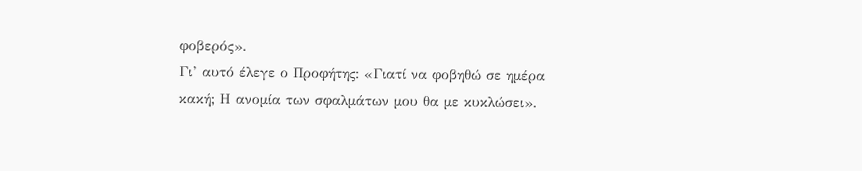φοβερός».
Γι’ αυτό έλεγε ο Προφήτης: «Γιατί να φοβηθώ σε ημέρα κακή; Η ανομία των σφαλμάτων μου θα με κυκλώσει».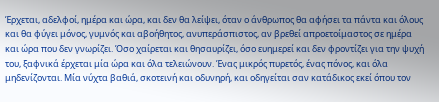Έρχεται, αδελφοί, ημέρα και ώρα, και δεν θα λείψει, όταν ο άνθρωπος θα αφήσει τα πάντα και όλους και θα φύγει μόνος, γυμνός και αβοήθητος, ανυπεράσπιστος, αν βρεθεί απροετοίμαστος σε ημέρα και ώρα που δεν γνωρίζει. Όσο χαίρεται και θησαυρίζει, όσο ευημερεί και δεν φροντίζει για την ψυχή του, ξαφνικά έρχεται μία ώρα και όλα τελειώνουν. Ένας μικρός πυρετός, ένας πόνος, και όλα μηδενίζονται. Μία νύχτα βαθιά, σκοτεινή και οδυνηρή, και οδηγείται σαν κατάδικος εκεί όπου τον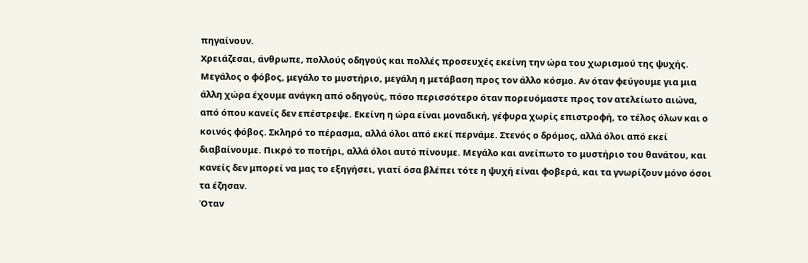πηγαίνουν.
Χρειάζεσαι, άνθρωπε, πολλούς οδηγούς και πολλές προσευχές εκείνη την ώρα του χωρισμού της ψυχής. Μεγάλος ο φόβος, μεγάλο το μυστήριο, μεγάλη η μετάβαση προς τον άλλο κόσμο. Αν όταν φεύγουμε για μια άλλη χώρα έχουμε ανάγκη από οδηγούς, πόσο περισσότερο όταν πορευόμαστε προς τον ατελείωτο αιώνα, από όπου κανείς δεν επέστρεψε. Εκείνη η ώρα είναι μοναδική, γέφυρα χωρίς επιστροφή, το τέλος όλων και ο κοινός φόβος. Σκληρό το πέρασμα, αλλά όλοι από εκεί περνάμε. Στενός ο δρόμος, αλλά όλοι από εκεί διαβαίνουμε. Πικρό το ποτήρι, αλλά όλοι αυτό πίνουμε. Μεγάλο και ανείπωτο το μυστήριο του θανάτου, και κανείς δεν μπορεί να μας το εξηγήσει, γιατί όσα βλέπει τότε η ψυχή είναι φοβερά, και τα γνωρίζουν μόνο όσοι τα έζησαν.
Όταν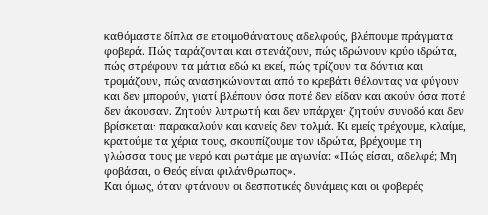καθόμαστε δίπλα σε ετοιμοθάνατους αδελφούς, βλέπουμε πράγματα φοβερά. Πώς ταράζονται και στενάζουν, πώς ιδρώνουν κρύο ιδρώτα, πώς στρέφουν τα μάτια εδώ κι εκεί, πώς τρίζουν τα δόντια και τρομάζουν, πώς ανασηκώνονται από το κρεβάτι θέλοντας να φύγουν και δεν μπορούν, γιατί βλέπουν όσα ποτέ δεν είδαν και ακούν όσα ποτέ δεν άκουσαν. Ζητούν λυτρωτή και δεν υπάρχει· ζητούν συνοδό και δεν βρίσκεται· παρακαλούν και κανείς δεν τολμά. Κι εμείς τρέχουμε, κλαίμε, κρατούμε τα χέρια τους, σκουπίζουμε τον ιδρώτα, βρέχουμε τη γλώσσα τους με νερό και ρωτάμε με αγωνία: «Πώς είσαι, αδελφέ; Μη φοβάσαι, ο Θεός είναι φιλάνθρωπος».
Και όμως, όταν φτάνουν οι δεσποτικές δυνάμεις και οι φοβερές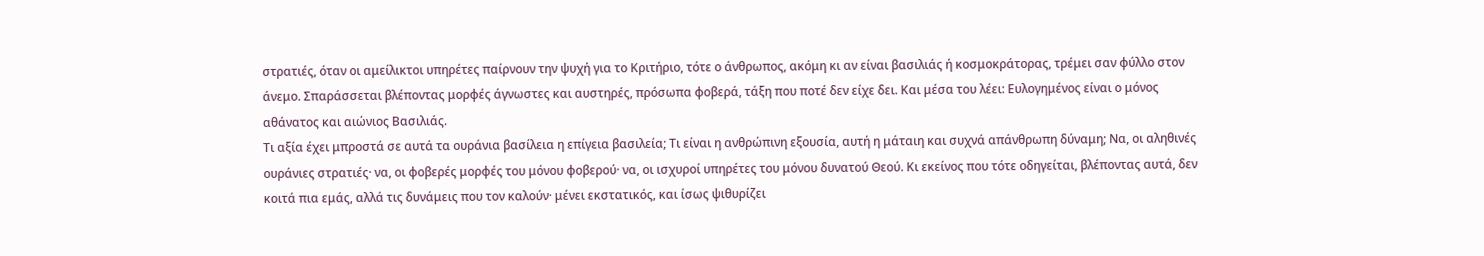στρατιές, όταν οι αμείλικτοι υπηρέτες παίρνουν την ψυχή για το Κριτήριο, τότε ο άνθρωπος, ακόμη κι αν είναι βασιλιάς ή κοσμοκράτορας, τρέμει σαν φύλλο στον άνεμο. Σπαράσσεται βλέποντας μορφές άγνωστες και αυστηρές, πρόσωπα φοβερά, τάξη που ποτέ δεν είχε δει. Και μέσα του λέει: Ευλογημένος είναι ο μόνος αθάνατος και αιώνιος Βασιλιάς.
Τι αξία έχει μπροστά σε αυτά τα ουράνια βασίλεια η επίγεια βασιλεία; Τι είναι η ανθρώπινη εξουσία, αυτή η μάταιη και συχνά απάνθρωπη δύναμη; Να, οι αληθινές ουράνιες στρατιές· να, οι φοβερές μορφές του μόνου φοβερού· να, οι ισχυροί υπηρέτες του μόνου δυνατού Θεού. Κι εκείνος που τότε οδηγείται, βλέποντας αυτά, δεν κοιτά πια εμάς, αλλά τις δυνάμεις που τον καλούν· μένει εκστατικός, και ίσως ψιθυρίζει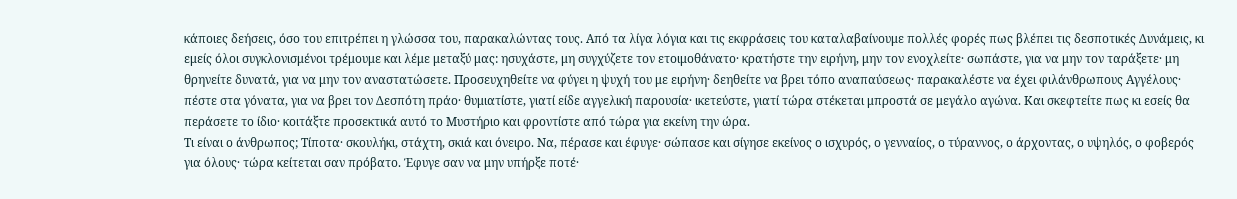κάποιες δεήσεις, όσο του επιτρέπει η γλώσσα του, παρακαλώντας τους. Από τα λίγα λόγια και τις εκφράσεις του καταλαβαίνουμε πολλές φορές πως βλέπει τις δεσποτικές Δυνάμεις, κι εμείς όλοι συγκλονισμένοι τρέμουμε και λέμε μεταξύ μας: ησυχάστε, μη συγχύζετε τον ετοιμοθάνατο· κρατήστε την ειρήνη, μην τον ενοχλείτε· σωπάστε, για να μην τον ταράξετε· μη θρηνείτε δυνατά, για να μην τον αναστατώσετε. Προσευχηθείτε να φύγει η ψυχή του με ειρήνη· δεηθείτε να βρει τόπο αναπαύσεως· παρακαλέστε να έχει φιλάνθρωπους Αγγέλους· πέστε στα γόνατα, για να βρει τον Δεσπότη πράο· θυμιατίστε, γιατί είδε αγγελική παρουσία· ικετεύστε, γιατί τώρα στέκεται μπροστά σε μεγάλο αγώνα. Και σκεφτείτε πως κι εσείς θα περάσετε το ίδιο· κοιτάξτε προσεκτικά αυτό το Μυστήριο και φροντίστε από τώρα για εκείνη την ώρα.
Τι είναι ο άνθρωπος; Τίποτα· σκουλήκι, στάχτη, σκιά και όνειρο. Να, πέρασε και έφυγε· σώπασε και σίγησε εκείνος ο ισχυρός, ο γενναίος, ο τύραννος, ο άρχοντας, ο υψηλός, ο φοβερός για όλους· τώρα κείτεται σαν πρόβατο. Έφυγε σαν να μην υπήρξε ποτέ·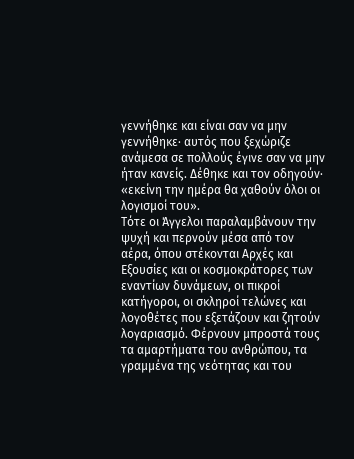γεννήθηκε και είναι σαν να μην γεννήθηκε· αυτός που ξεχώριζε ανάμεσα σε πολλούς έγινε σαν να μην ήταν κανείς. Δέθηκε και τον οδηγούν· «εκείνη την ημέρα θα χαθούν όλοι οι λογισμοί του».
Τότε οι Άγγελοι παραλαμβάνουν την ψυχή και περνούν μέσα από τον αέρα, όπου στέκονται Αρχές και Εξουσίες και οι κοσμοκράτορες των εναντίων δυνάμεων, οι πικροί κατήγοροι, οι σκληροί τελώνες και λογοθέτες που εξετάζουν και ζητούν λογαριασμό. Φέρνουν μπροστά τους τα αμαρτήματα του ανθρώπου, τα γραμμένα της νεότητας και του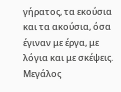γήρατος, τα εκούσια και τα ακούσια, όσα έγιναν με έργα, με λόγια και με σκέψεις. Μεγάλος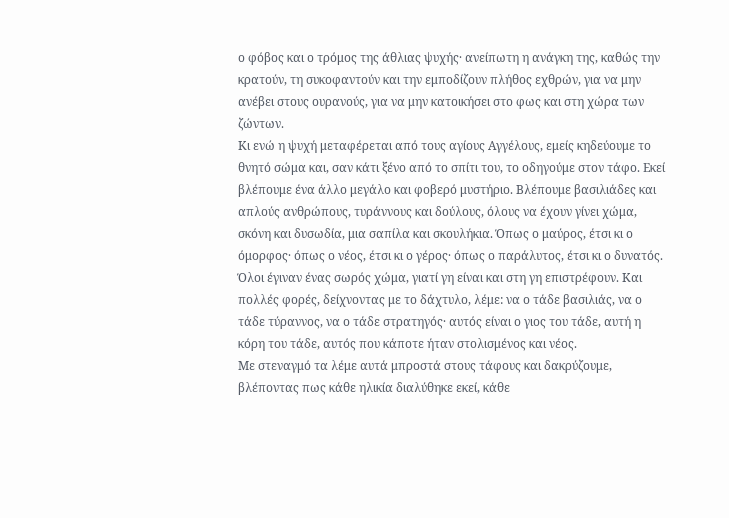ο φόβος και ο τρόμος της άθλιας ψυχής· ανείπωτη η ανάγκη της, καθώς την κρατούν, τη συκοφαντούν και την εμποδίζουν πλήθος εχθρών, για να μην ανέβει στους ουρανούς, για να μην κατοικήσει στο φως και στη χώρα των ζώντων.
Κι ενώ η ψυχή μεταφέρεται από τους αγίους Αγγέλους, εμείς κηδεύουμε το θνητό σώμα και, σαν κάτι ξένο από το σπίτι του, το οδηγούμε στον τάφο. Εκεί βλέπουμε ένα άλλο μεγάλο και φοβερό μυστήριο. Βλέπουμε βασιλιάδες και απλούς ανθρώπους, τυράννους και δούλους, όλους να έχουν γίνει χώμα, σκόνη και δυσωδία, μια σαπίλα και σκουλήκια. Όπως ο μαύρος, έτσι κι ο όμορφος· όπως ο νέος, έτσι κι ο γέρος· όπως ο παράλυτος, έτσι κι ο δυνατός. Όλοι έγιναν ένας σωρός χώμα, γιατί γη είναι και στη γη επιστρέφουν. Και πολλές φορές, δείχνοντας με το δάχτυλο, λέμε: να ο τάδε βασιλιάς, να ο τάδε τύραννος, να ο τάδε στρατηγός· αυτός είναι ο γιος του τάδε, αυτή η κόρη του τάδε, αυτός που κάποτε ήταν στολισμένος και νέος.
Με στεναγμό τα λέμε αυτά μπροστά στους τάφους και δακρύζουμε, βλέποντας πως κάθε ηλικία διαλύθηκε εκεί, κάθε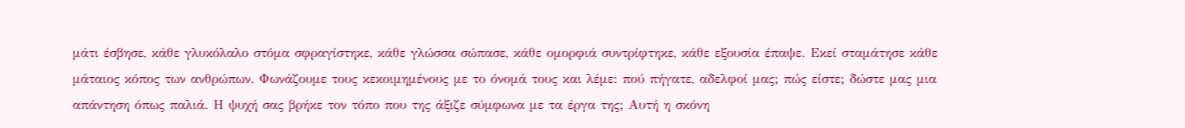μάτι έσβησε, κάθε γλυκόλαλο στόμα σφραγίστηκε, κάθε γλώσσα σώπασε, κάθε ομορφιά συντρίφτηκε, κάθε εξουσία έπαψε. Εκεί σταμάτησε κάθε μάταιος κόπος των ανθρώπων. Φωνάζουμε τους κεκοιμημένους με το όνομά τους και λέμε: πού πήγατε, αδελφοί μας; πώς είστε; δώστε μας μια απάντηση όπως παλιά. Η ψυχή σας βρήκε τον τόπο που της άξιζε σύμφωνα με τα έργα της; Αυτή η σκόνη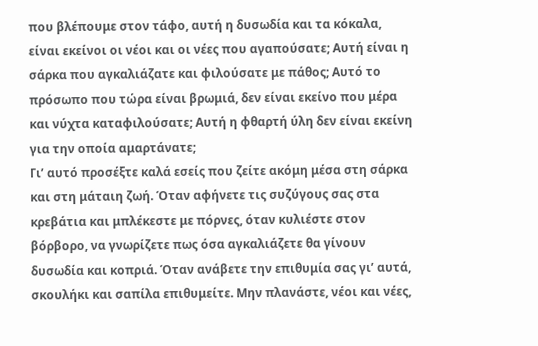που βλέπουμε στον τάφο, αυτή η δυσωδία και τα κόκαλα, είναι εκείνοι οι νέοι και οι νέες που αγαπούσατε; Αυτή είναι η σάρκα που αγκαλιάζατε και φιλούσατε με πάθος; Αυτό το πρόσωπο που τώρα είναι βρωμιά, δεν είναι εκείνο που μέρα και νύχτα καταφιλούσατε; Αυτή η φθαρτή ύλη δεν είναι εκείνη για την οποία αμαρτάνατε;
Γι’ αυτό προσέξτε καλά εσείς που ζείτε ακόμη μέσα στη σάρκα και στη μάταιη ζωή. Όταν αφήνετε τις συζύγους σας στα κρεβάτια και μπλέκεστε με πόρνες, όταν κυλιέστε στον βόρβορο, να γνωρίζετε πως όσα αγκαλιάζετε θα γίνουν δυσωδία και κοπριά. Όταν ανάβετε την επιθυμία σας γι’ αυτά, σκουλήκι και σαπίλα επιθυμείτε. Μην πλανάστε, νέοι και νέες,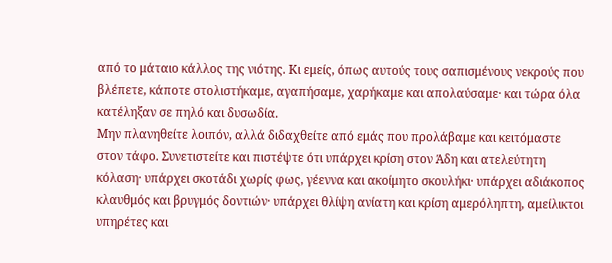από το μάταιο κάλλος της νιότης. Κι εμείς, όπως αυτούς τους σαπισμένους νεκρούς που βλέπετε, κάποτε στολιστήκαμε, αγαπήσαμε, χαρήκαμε και απολαύσαμε· και τώρα όλα κατέληξαν σε πηλό και δυσωδία.
Μην πλανηθείτε λοιπόν, αλλά διδαχθείτε από εμάς που προλάβαμε και κειτόμαστε στον τάφο. Συνετιστείτε και πιστέψτε ότι υπάρχει κρίση στον Άδη και ατελεύτητη κόλαση· υπάρχει σκοτάδι χωρίς φως, γέεννα και ακοίμητο σκουλήκι· υπάρχει αδιάκοπος κλαυθμός και βρυγμός δοντιών· υπάρχει θλίψη ανίατη και κρίση αμερόληπτη, αμείλικτοι υπηρέτες και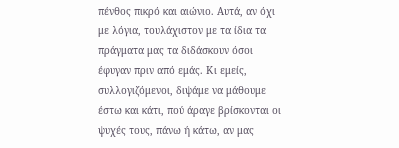πένθος πικρό και αιώνιο. Αυτά, αν όχι με λόγια, τουλάχιστον με τα ίδια τα πράγματα μας τα διδάσκουν όσοι έφυγαν πριν από εμάς. Κι εμείς, συλλογιζόμενοι, διψάμε να μάθουμε έστω και κάτι, πού άραγε βρίσκονται οι ψυχές τους, πάνω ή κάτω, αν μας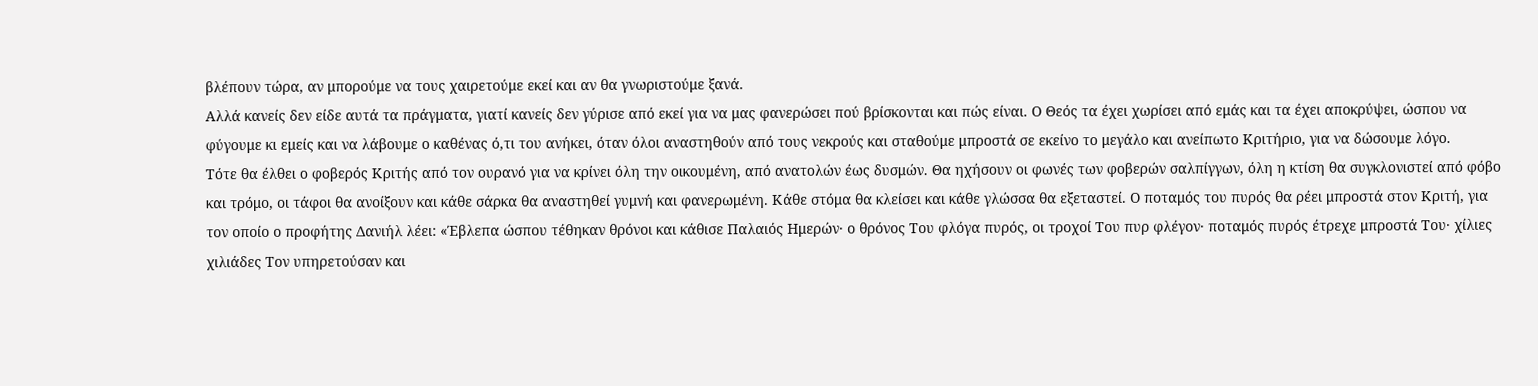βλέπουν τώρα, αν μπορούμε να τους χαιρετούμε εκεί και αν θα γνωριστούμε ξανά.
Αλλά κανείς δεν είδε αυτά τα πράγματα, γιατί κανείς δεν γύρισε από εκεί για να μας φανερώσει πού βρίσκονται και πώς είναι. Ο Θεός τα έχει χωρίσει από εμάς και τα έχει αποκρύψει, ώσπου να φύγουμε κι εμείς και να λάβουμε ο καθένας ό,τι του ανήκει, όταν όλοι αναστηθούν από τους νεκρούς και σταθούμε μπροστά σε εκείνο το μεγάλο και ανείπωτο Κριτήριο, για να δώσουμε λόγο.
Τότε θα έλθει ο φοβερός Κριτής από τον ουρανό για να κρίνει όλη την οικουμένη, από ανατολών έως δυσμών. Θα ηχήσουν οι φωνές των φοβερών σαλπίγγων, όλη η κτίση θα συγκλονιστεί από φόβο και τρόμο, οι τάφοι θα ανοίξουν και κάθε σάρκα θα αναστηθεί γυμνή και φανερωμένη. Κάθε στόμα θα κλείσει και κάθε γλώσσα θα εξεταστεί. Ο ποταμός του πυρός θα ρέει μπροστά στον Κριτή, για τον οποίο ο προφήτης Δανιήλ λέει: «Έβλεπα ώσπου τέθηκαν θρόνοι και κάθισε Παλαιός Ημερών· ο θρόνος Του φλόγα πυρός, οι τροχοί Του πυρ φλέγον· ποταμός πυρός έτρεχε μπροστά Του· χίλιες χιλιάδες Τον υπηρετούσαν και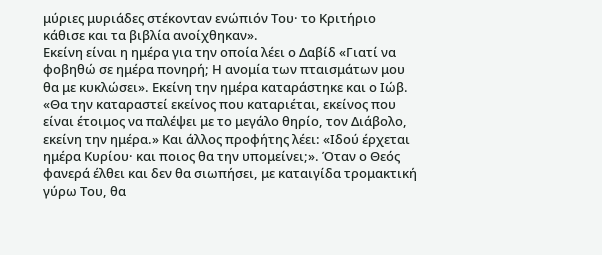μύριες μυριάδες στέκονταν ενώπιόν Του· το Κριτήριο κάθισε και τα βιβλία ανοίχθηκαν».
Εκείνη είναι η ημέρα για την οποία λέει ο Δαβίδ «Γιατί να φοβηθώ σε ημέρα πονηρή; Η ανομία των πταισμάτων μου θα με κυκλώσει». Εκείνη την ημέρα καταράστηκε και ο Ιώβ. «Θα την καταραστεί εκείνος που καταριέται, εκείνος που είναι έτοιμος να παλέψει με το μεγάλο θηρίο, τον Διάβολο, εκείνη την ημέρα.» Και άλλος προφήτης λέει: «Ιδού έρχεται ημέρα Κυρίου· και ποιος θα την υπομείνει;». Όταν ο Θεός φανερά έλθει και δεν θα σιωπήσει, με καταιγίδα τρομακτική γύρω Του, θα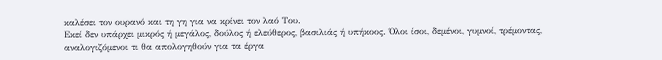καλέσει τον ουρανό και τη γη για να κρίνει τον λαό Του.
Εκεί δεν υπάρχει μικρός ή μεγάλος, δούλος ή ελεύθερος, βασιλιάς ή υπήκοος. Όλοι ίσοι, δεμένοι, γυμνοί, τρέμοντας, αναλογιζόμενοι τι θα απολογηθούν για τα έργα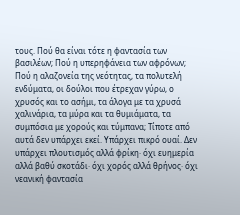τους. Πού θα είναι τότε η φαντασία των βασιλέων; Πού η υπερηφάνεια των αφρόνων; Πού η αλαζονεία της νεότητας, τα πολυτελή ενδύματα, οι δούλοι που έτρεχαν γύρω, ο χρυσός και το ασήμι, τα άλογα με τα χρυσά χαλινάρια, τα μύρα και τα θυμιάματα, τα συμπόσια με χορούς και τύμπανα; Τίποτε από αυτά δεν υπάρχει εκεί. Υπάρχει πικρό ουαί. Δεν υπάρχει πλουτισμός αλλά φρίκη· όχι ευημερία αλλά βαθύ σκοτάδι· όχι χορός αλλά θρήνος· όχι νεανική φαντασία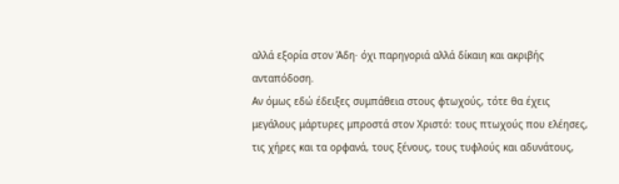αλλά εξορία στον Άδη· όχι παρηγοριά αλλά δίκαιη και ακριβής ανταπόδοση.
Αν όμως εδώ έδειξες συμπάθεια στους φτωχούς, τότε θα έχεις μεγάλους μάρτυρες μπροστά στον Χριστό: τους πτωχούς που ελέησες, τις χήρες και τα ορφανά, τους ξένους, τους τυφλούς και αδυνάτους,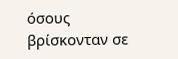όσους βρίσκονταν σε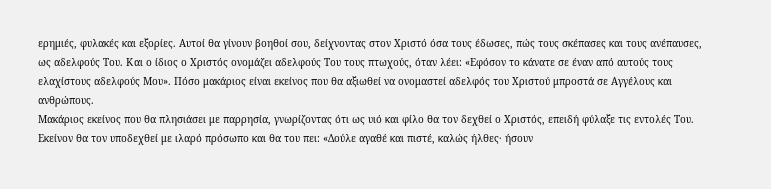ερημιές, φυλακές και εξορίες. Αυτοί θα γίνουν βοηθοί σου, δείχνοντας στον Χριστό όσα τους έδωσες, πώς τους σκέπασες και τους ανέπαυσες, ως αδελφούς Του. Και ο ίδιος ο Χριστός ονομάζει αδελφούς Του τους πτωχούς, όταν λέει: «Εφόσον το κάνατε σε έναν από αυτούς τους ελαχίστους αδελφούς Μου». Πόσο μακάριος είναι εκείνος που θα αξιωθεί να ονομαστεί αδελφός του Χριστού μπροστά σε Αγγέλους και ανθρώπους.
Μακάριος εκείνος που θα πλησιάσει με παρρησία, γνωρίζοντας ότι ως υιό και φίλο θα τον δεχθεί ο Χριστός, επειδή φύλαξε τις εντολές Του. Εκείνον θα τον υποδεχθεί με ιλαρό πρόσωπο και θα του πει: «Δούλε αγαθέ και πιστέ, καλώς ήλθες· ήσουν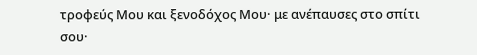τροφεύς Μου και ξενοδόχος Μου· με ανέπαυσες στο σπίτι σου·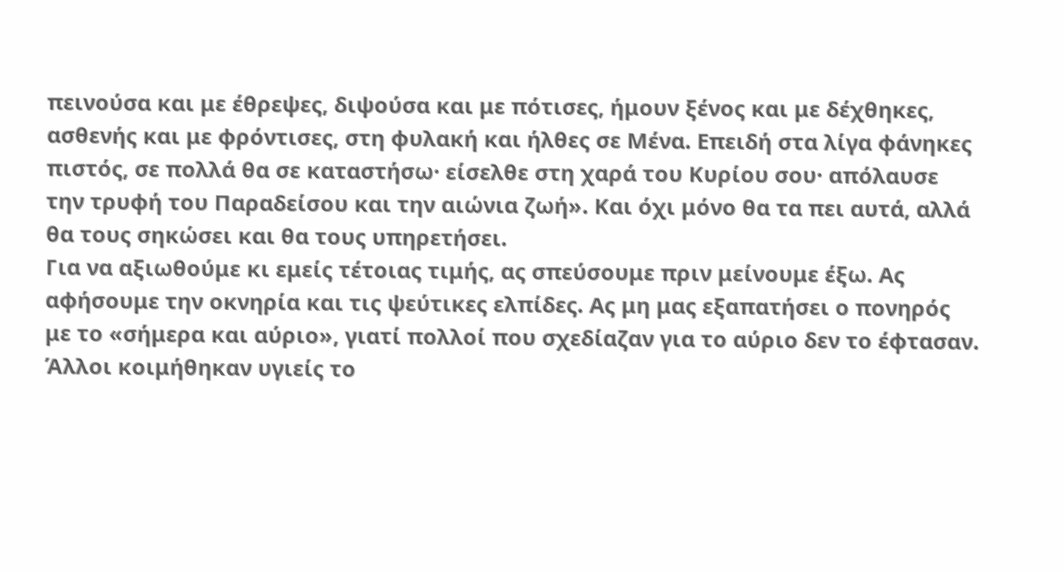πεινούσα και με έθρεψες, διψούσα και με πότισες, ήμουν ξένος και με δέχθηκες, ασθενής και με φρόντισες, στη φυλακή και ήλθες σε Μένα. Επειδή στα λίγα φάνηκες πιστός, σε πολλά θα σε καταστήσω· είσελθε στη χαρά του Κυρίου σου· απόλαυσε την τρυφή του Παραδείσου και την αιώνια ζωή». Και όχι μόνο θα τα πει αυτά, αλλά θα τους σηκώσει και θα τους υπηρετήσει.
Για να αξιωθούμε κι εμείς τέτοιας τιμής, ας σπεύσουμε πριν μείνουμε έξω. Ας αφήσουμε την οκνηρία και τις ψεύτικες ελπίδες. Ας μη μας εξαπατήσει ο πονηρός με το «σήμερα και αύριο», γιατί πολλοί που σχεδίαζαν για το αύριο δεν το έφτασαν. Άλλοι κοιμήθηκαν υγιείς το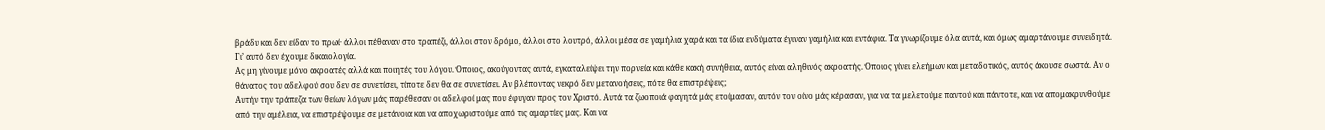βράδυ και δεν είδαν το πρωί· άλλοι πέθαναν στο τραπέζι, άλλοι στον δρόμο, άλλοι στο λουτρό, άλλοι μέσα σε γαμήλια χαρά και τα ίδια ενδύματα έγιναν γαμήλια και εντάφια. Τα γνωρίζουμε όλα αυτά, και όμως αμαρτάνουμε συνειδητά. Γι’ αυτό δεν έχουμε δικαιολογία.
Ας μη γίνουμε μόνο ακροατές αλλά και ποιητές του λόγου. Όποιος, ακούγοντας αυτά, εγκαταλείψει την πορνεία και κάθε κακή συνήθεια, αυτός είναι αληθινός ακροατής. Όποιος γίνει ελεήμων και μεταδοτικός, αυτός άκουσε σωστά. Αν ο θάνατος του αδελφού σου δεν σε συνετίσει, τίποτε δεν θα σε συνετίσει. Αν βλέποντας νεκρό δεν μετανοήσεις, πότε θα επιστρέψεις;
Αυτήν την τράπεζα των θείων λόγων μάς παρέθεσαν οι αδελφοί μας που έφυγαν προς τον Χριστό. Αυτά τα ζωοποιά φαγητά μάς ετοίμασαν, αυτόν τον οίνο μάς κέρασαν, για να τα μελετούμε παντού και πάντοτε, και να απομακρυνθούμε από την αμέλεια, να επιστρέψουμε σε μετάνοια και να αποχωριστούμε από τις αμαρτίες μας. Και να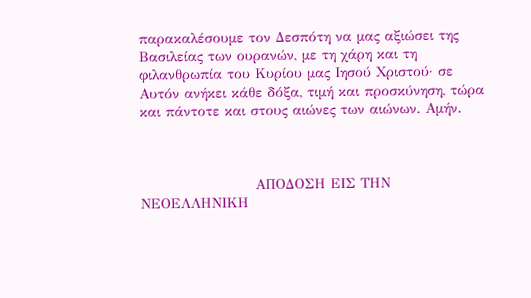παρακαλέσουμε τον Δεσπότη να μας αξιώσει της Βασιλείας των ουρανών, με τη χάρη και τη φιλανθρωπία του Κυρίου μας Ιησού Χριστού· σε Αυτόν ανήκει κάθε δόξα, τιμή και προσκύνηση, τώρα και πάντοτε και στους αιώνες των αιώνων. Αμήν.



                       ΑΠΟΔΟΣΗ ΕΙΣ ΤΗΝ ΝΕΟΕΛΛΗΝΙΚΗ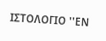ΙΣΤΟΛΟΓΙΟ ''ΕΝ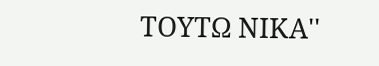ΤΟΥΤΩ ΝΙΚΑ''